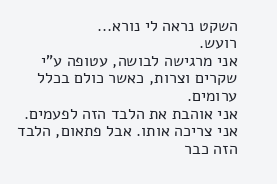השקט נראה לי נורא...
רועש.
אני מרגישה לבושה, עטופה ע"י שקרים וצרות, כאשר כולם בכלל ערומים.
אני אוהבת את הלבד הזה לפעמים. אני צריכה אותו. אבל פתאום, הלבד הזה כבר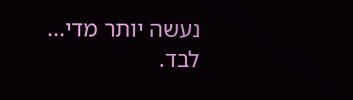נעשה יותר מדי... לבד.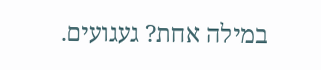במילה אחת? געגועים.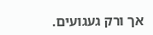אך ורק געגועים.